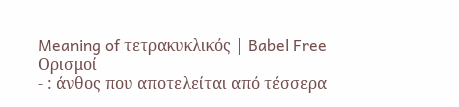Meaning of τετρακυκλικός | Babel Free
Ορισμοί
- : άνθος που αποτελείται από τέσσερα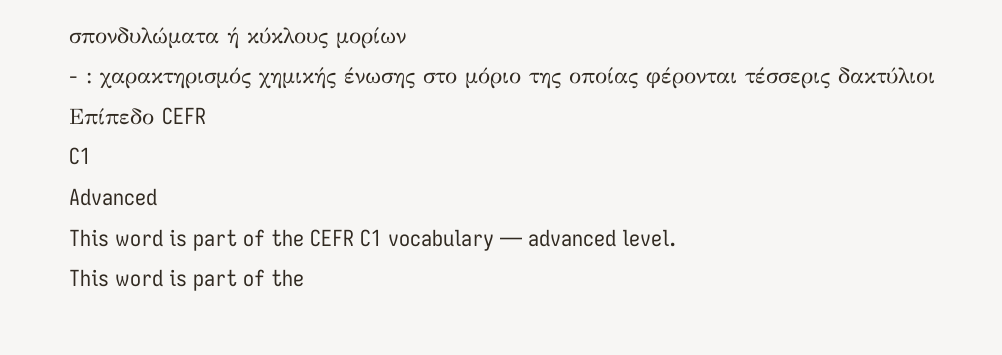σπονδυλώματα ή κύκλους μορίων
- : χαρακτηρισμός χημικής ένωσης στο μόριο της οποίας φέρονται τέσσερις δακτύλιοι
Επίπεδο CEFR
C1
Advanced
This word is part of the CEFR C1 vocabulary — advanced level.
This word is part of the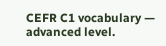CEFR C1 vocabulary — advanced level.